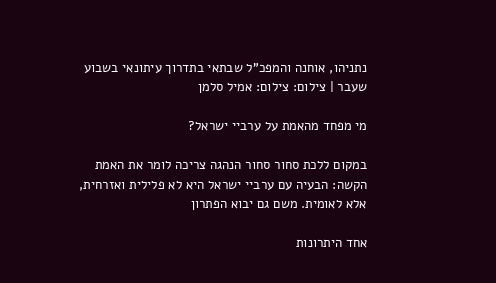נתניהו, אוחנה והמפכ"ל שבתאי בתדרוך עיתונאי בשבוע שעבר | צילום: צילום: אמיל סלמן

מי מפחד מהאמת על ערביי ישראל?

במקום ללכת סחור סחור הנהגה צריכה לומר את האמת הקשה: הבעיה עם ערביי ישראל היא לא פלילית ואזרחית, אלא לאומית. משם גם יבוא הפתרון

אחד היתרונות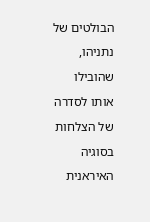הבולטים של נתניהו, שהובילו אותו לסדרה של הצלחות בסוגיה האיראנית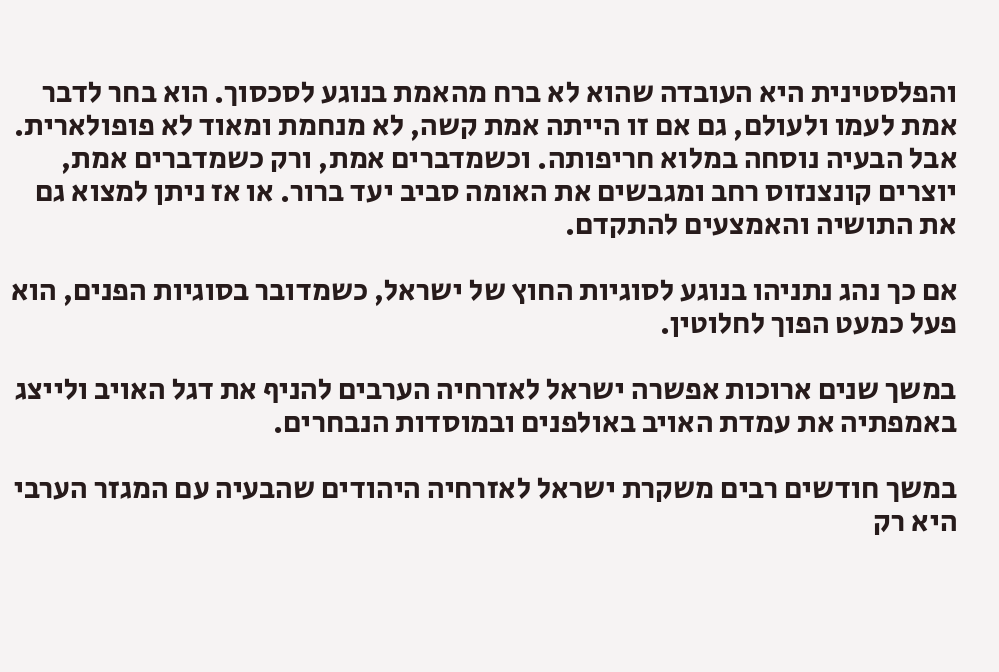והפלסטינית היא העובדה שהוא לא ברח מהאמת בנוגע לסכסוך. הוא בחר לדבר אמת לעמו ולעולם, גם אם זו הייתה אמת קשה, לא מנחמת ומאוד לא פופולארית. אבל הבעיה נוסחה במלוא חריפותה. וכשמדברים אמת, ורק כשמדברים אמת, יוצרים קונצנזוס רחב ומגבשים את האומה סביב יעד ברור. או אז ניתן למצוא גם את התושיה והאמצעים להתקדם.

אם כך נהג נתניהו בנוגע לסוגיות החוץ של ישראל, כשמדובר בסוגיות הפנים, הוא פעל כמעט הפוך לחלוטין.

במשך שנים ארוכות אפשרה ישראל לאזרחיה הערבים להניף את דגל האויב ולייצג באמפתיה את עמדת האויב באולפנים ובמוסדות הנבחרים.

במשך חודשים רבים משקרת ישראל לאזרחיה היהודים שהבעיה עם המגזר הערבי היא רק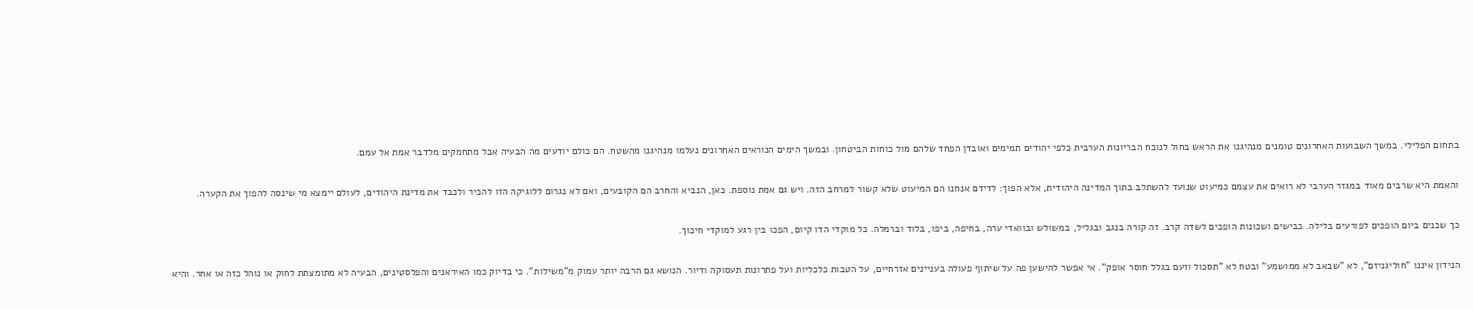בתחום הפלילי. במשך השבועות האחרונים טומנים מנהיגנו את הראש בחול לנוכח הבריונות הערבית כלפי יהודים תמימים ואובדן הפחד שלהם מול כוחות הביטחון. ובמשך הימים הנוראים האחרונים נעלמו מנהיגנו מהשטח. הם כולם יודעים מה הבעיה אבל מתחמקים מלדבר אמת אל עמם.

והאמת היא שרבים מאוד במגזר הערבי לא רואים את עצמם כמיעוט שנועד להשתלב בתוך המדינה היהודית, אלא הפוך: לדידם אנחנו הם המיעוט שלא קשור למרחב הזה. ויש גם אמת נוספת. כאן, הנביא והחרב הם הקובעים, ואם לא נגרום ללוגיקה הזו להכיר ולכבד את מדינת היהודים, לעולם יימצא מי שינסה להפוך את הקערה.

כך שכנים ביום הופכים לפורעים בלילה. כבישים ושכונות הופכים לשדה קרב. זה קורה בנגב ובגליל, במשולש ובוואדי ערה, בחיפה, ביפו, בלוד וברמלה. כל מוקדי הדו קיום, הפכו בין רגע למוקדי חיכוך.

הנידון איננו "חוליגניזם", לא "שבאב לא ממושמע" ובטח לא "תסכול וזעם בגלל חוסר אופק". אי אפשר להישען פה על שיתוף פעולה בעניינים אזרחיים, על הטבות כלכליות ועל פתרונות תעסוקה ודיור. הנושא גם הרבה יותר עמוק מ"משילות". כי בדיוק כמו האיראנים והפלסטינים, הבעיה לא מתומצתת לחוק או נוהל כזה או אחר. והיא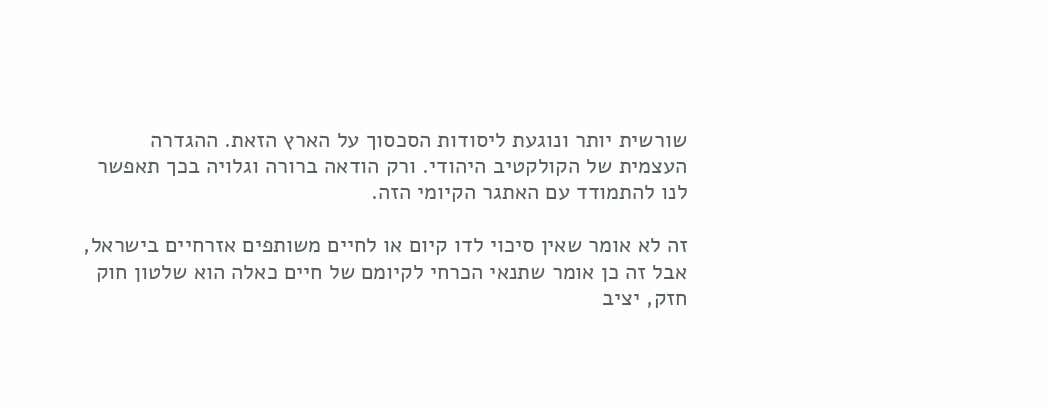שורשית יותר ונוגעת ליסודות הסכסוך על הארץ הזאת. ההגדרה העצמית של הקולקטיב היהודי. ורק הודאה ברורה וגלויה בכך תאפשר לנו להתמודד עם האתגר הקיומי הזה.

זה לא אומר שאין סיכוי לדו קיום או לחיים משותפים אזרחיים בישראל, אבל זה כן אומר שתנאי הכרחי לקיומם של חיים כאלה הוא שלטון חוק חזק, יציב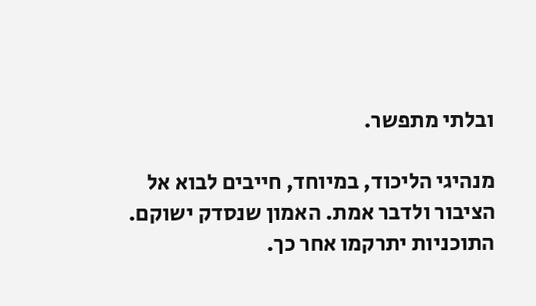ובלתי מתפשר.

מנהיגי הליכוד, במיוחד, חייבים לבוא אל הציבור ולדבר אמת. האמון שנסדק ישוקם. התוכניות יתרקמו אחר כך.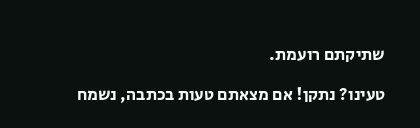שתיקתם רועמת.

טעינו? נתקן! אם מצאתם טעות בכתבה, נשמח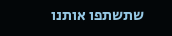שתשתפו אותנו